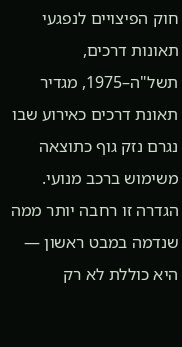חוק הפיצויים לנפגעי תאונות דרכים, תשל"ה–1975, מגדיר תאונת דרכים כאירוע שבו נגרם נזק גוף כתוצאה משימוש ברכב מנועי. הגדרה זו רחבה יותר ממה שנדמה במבט ראשון — היא כוללת לא רק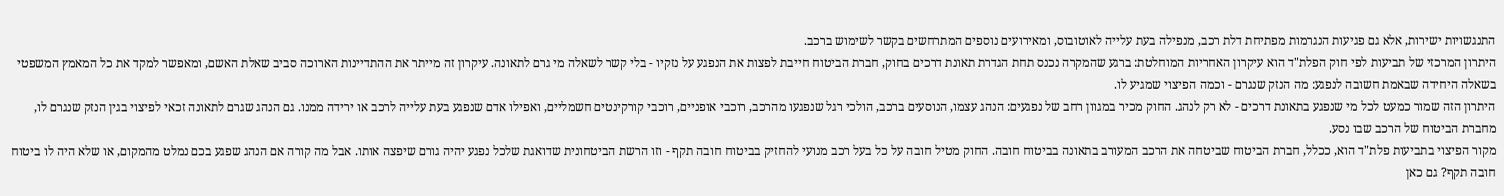התנגשויות ישירות, אלא גם פגיעות הנגרמות מפתיחת דלת רכב, מנפילה בעת עלייה לאוטובוס, ומאירועים נוספים המתרחשים בקשר לשימוש ברכב.
היתרון המרכזי של תביעות לפי חוק הפלת"ד הוא עיקרון האחריות המוחלטת: ברגע שהמקרה נכנס תחת הגדרת תאונת דרכים בחוק, חברת הביטוח חייבת לפצות את הנפגע על נזקיו - בלי קשר לשאלה מי גרם לתאונה. עיקרון זה מייתר את ההתדיינות הארוכה סביב שאלת האשם, ומאפשר למקד את כל המאמץ המשפטי בשאלה היחידה שבאמת חשובה לנפגע: מה הנזק שנגרם - וכמה הפיצוי שמגיע לו.
היתרון הזה שמור כמעט לכל מי שנפגע בתאונת דרכים - לא רק לנהג. החוק מכיר במגוון רחב של נפגעים: הנהג עצמו, הנוסעים ברכב, הולכי רגל שנפגעו מהרכב, רוכבי אופניים, רוכבי קורקינטים חשמליים, ואפילו אדם שנפגע בעת עלייה לרכב או ירידה ממנו. גם הנהג שגרם לתאונה זכאי לפיצוי בגין הנזק שנגרם לו, מחברת הביטוח של הרכב שבו נסע.
מקור הפיצוי בתביעות פלת"ד הוא, ככלל, חברת הביטוח שביטחה את הרכב המעורב בתאונה בביטוח חובה. החוק מטיל חובה על כל בעל רכב מנועי להחזיק בביטוח חובה תקף - וזו הרשת הביטחונית שדואגת שלכל נפגע יהיה גורם שיפצה אותו. אבל מה קורה אם הנהג שפגע בכם נמלט מהמקום, או שלא היה לו ביטוח חובה תקף? גם כאן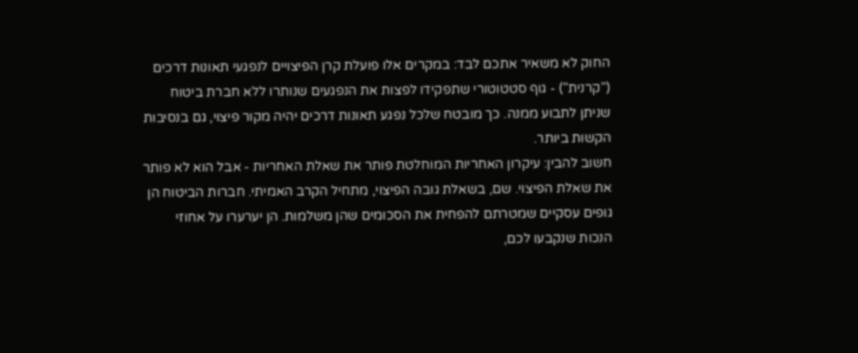החוק לא משאיר אתכם לבד: במקרים אלו פועלת קרן הפיצויים לנפגעי תאונות דרכים ("קרנית") - גוף סטטוטורי שתפקידו לפצות את הנפגעים שנותרו ללא חברת ביטוח שניתן לתבוע ממנה. כך מובטח שלכל נפגע תאונות דרכים יהיה מקור פיצוי, גם בנסיבות הקשות ביותר.
חשוב להבין: עיקרון האחריות המוחלטת פותר את שאלת האחריות - אבל הוא לא פותר את שאלת הפיצוי. שם, בשאלת גובה הפיצוי, מתחיל הקרב האמיתי. חברות הביטוח הן גופים עסקיים שמטרתם להפחית את הסכומים שהן משלמות. הן יערערו על אחוזי הנכות שנקבעו לכם,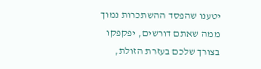יטענו שהפסד ההשתכרות נמוך ממה שאתם דורשים, יפקפקו בצורך שלכם בעזרת הזולת,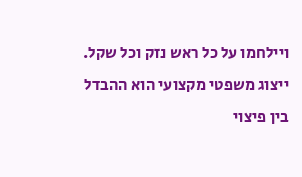ויילחמו על כל ראש נזק וכל שקל. ייצוג משפטי מקצועי הוא ההבדל בין פיצוי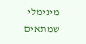מינימלי שמתאים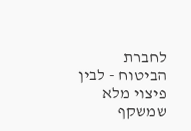לחברת הביטוח - לבין פיצוי מלא שמשקף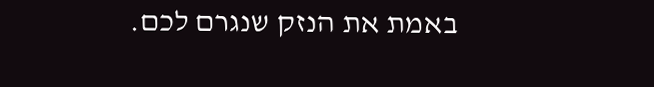באמת את הנזק שנגרם לכם.